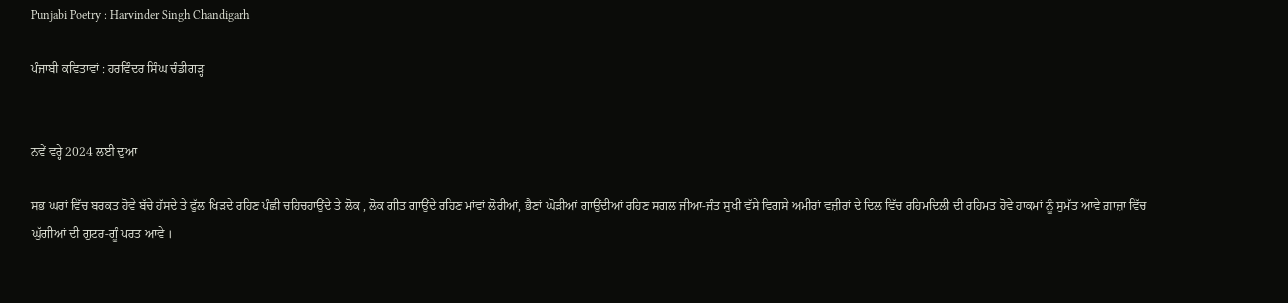Punjabi Poetry : Harvinder Singh Chandigarh

ਪੰਜਾਬੀ ਕਵਿਤਾਵਾਂ : ਹਰਵਿੰਦਰ ਸਿੰਘ ਚੰਡੀਗੜ੍ਹ


ਨਵੇਂ ਵਰ੍ਹੇ 2024 ਲਈ ਦੁਆ

ਸਭ ਘਰਾਂ ਵਿੱਚ ਬਰਕਤ ਹੋਵੇ ਬੱਚੇ ਹੱਸਦੇ ਤੇ ਫੁੱਲ ਖਿੜਦੇ ਰਹਿਣ ਪੰਛੀ ਚਹਿਚਹਾਉਂਦੇ ਤੇ ਲੋਕ , ਲੋਕ ਗੀਤ ਗਾਉਂਦੇ ਰਹਿਣ ਮਾਂਵਾਂ ਲੋਰੀਆਂ, ਭੈਣਾਂ ਘੋੜੀਆਂ ਗਾਉਂਦੀਆਂ ਰਹਿਣ ਸਗਲ ਜੀਆ-ਜੰਤ ਸੁਖੀ ਵੱਸੇ ਵਿਗਸੇ ਅਮੀਰਾਂ ਵਜ਼ੀਰਾਂ ਦੇ ਦਿਲ ਵਿੱਚ ਰਹਿਮਦਿਲੀ ਦੀ ਰਹਿਮਤ ਹੋਵੇ ਹਾਕਮਾਂ ਨੂੰ ਸੁਮੱਤ ਆਵੇ ਗ਼ਾਜ਼ਾ ਵਿੱਚ ਘੁੱਗੀਆਂ ਦੀ ਗੁਟਰ-ਗੂੰ ਪਰਤ ਆਵੇ ।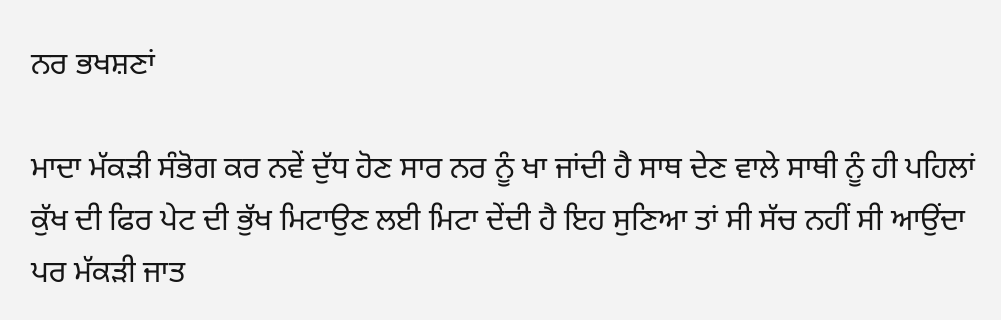ਨਰ ਭਖਸ਼ਣਾਂ

ਮਾਦਾ ਮੱਕੜੀ ਸੰਭੋਗ ਕਰ ਨਵੇਂ ਦੁੱਧ ਹੋਣ ਸਾਰ ਨਰ ਨੂੰ ਖਾ ਜਾਂਦੀ ਹੈ ਸਾਥ ਦੇਣ ਵਾਲੇ ਸਾਥੀ ਨੂੰ ਹੀ ਪਹਿਲਾਂ ਕੁੱਖ ਦੀ ਫਿਰ ਪੇਟ ਦੀ ਭੁੱਖ ਮਿਟਾਉਣ ਲਈ ਮਿਟਾ ਦੇਂਦੀ ਹੈ ਇਹ ਸੁਣਿਆ ਤਾਂ ਸੀ ਸੱਚ ਨਹੀਂ ਸੀ ਆਉਂਦਾ ਪਰ ਮੱਕੜੀ ਜਾਤ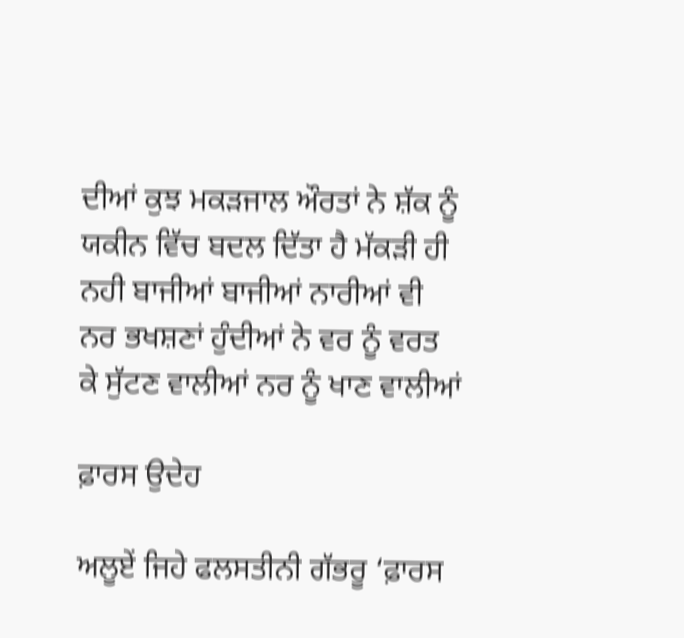ਦੀਆਂ ਕੁਝ ਮਕੜਜਾਲ ਔਰਤਾਂ ਨੇ ਸ਼ੱਕ ਨੂੰ ਯਕੀਨ ਵਿੱਚ ਬਦਲ ਦਿੱਤਾ ਹੈ ਮੱਕੜੀ ਹੀ ਨਹੀ ਬਾਜੀਆਂ ਬਾਜੀਆਂ ਨਾਰੀਆਂ ਵੀ ਨਰ ਭਖਸ਼ਣਾਂ ਹੁੰਦੀਆਂ ਨੇ ਵਰ ਨੂੰ ਵਰਤ ਕੇ ਸੁੱਟਣ ਵਾਲੀਆਂ ਨਰ ਨੂੰ ਖਾਣ ਵਾਲੀਆਂ

ਫ਼ਾਰਸ ਉਦੇਹ

ਅਲੂਏਂ ਜਿਹੇ ਫਲਸਤੀਨੀ ਗੱਭਰੂ ‘ਫ਼ਾਰਸ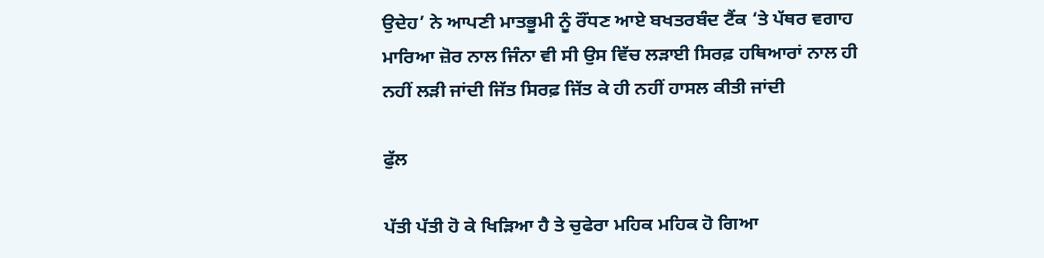ਉਦੇਹ’ ਨੇ ਆਪਣੀ ਮਾਤਭੂਮੀ ਨੂੰ ਰੌਂਧਣ ਆਏ ਬਖਤਰਬੰਦ ਟੈਂਕ ‘ਤੇ ਪੱਥਰ ਵਗਾਹ ਮਾਰਿਆ ਜ਼ੋਰ ਨਾਲ ਜਿੰਨਾ ਵੀ ਸੀ ਉਸ ਵਿੱਚ ਲੜਾਈ ਸਿਰਫ਼ ਹਥਿਆਰਾਂ ਨਾਲ ਹੀ ਨਹੀਂ ਲੜੀ ਜਾਂਦੀ ਜਿੱਤ ਸਿਰਫ਼ ਜਿੱਤ ਕੇ ਹੀ ਨਹੀਂ ਹਾਸਲ ਕੀਤੀ ਜਾਂਦੀ

ਫੁੱਲ

ਪੱਤੀ ਪੱਤੀ ਹੋ ਕੇ ਖਿੜਿਆ ਹੈ ਤੇ ਚੁਫੇਰਾ ਮਹਿਕ ਮਹਿਕ ਹੋ ਗਿਆ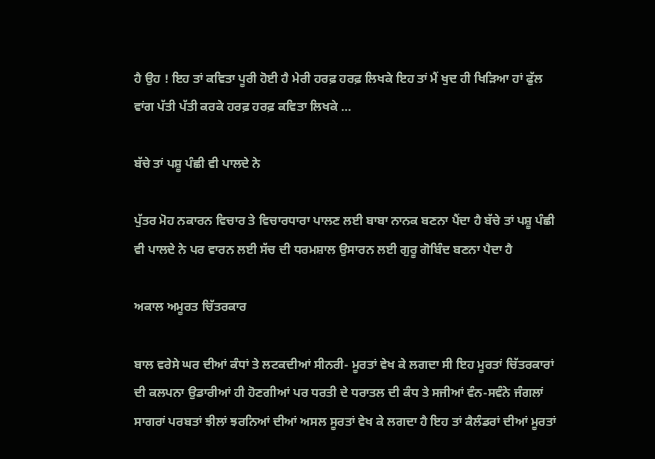ਹੈ ਉਹ ! ਇਹ ਤਾਂ ਕਵਿਤਾ ਪੂਰੀ ਹੋਈ ਹੈ ਮੇਰੀ ਹਰਫ਼ ਹਰਫ਼ ਲਿਖਕੇ ਇਹ ਤਾਂ ਮੈਂ ਖੁਦ ਹੀ ਖਿੜਿਆ ਹਾਂ ਫੁੱਲ ਵਾਂਗ ਪੱਤੀ ਪੱਤੀ ਕਰਕੇ ਹਰਫ਼ ਹਰਫ਼ ਕਵਿਤਾ ਲਿਖਕੇ …

ਬੱਚੇ ਤਾਂ ਪਸ਼ੂ ਪੰਛੀ ਵੀ ਪਾਲਦੇ ਨੇ

ਪੁੱਤਰ ਮੋਹ ਨਕਾਰਨ ਵਿਚਾਰ ਤੇ ਵਿਚਾਰਧਾਰਾ ਪਾਲਣ ਲਈ ਬਾਬਾ ਨਾਨਕ ਬਣਨਾ ਪੈਂਦਾ ਹੈ ਬੱਚੇ ਤਾਂ ਪਸ਼ੂ ਪੰਛੀ ਵੀ ਪਾਲਦੇ ਨੇ ਪਰ ਵਾਰਨ ਲਈ ਸੱਚ ਦੀ ਧਰਮਸ਼ਾਲ ਉਸਾਰਨ ਲਈ ਗੁਰੂ ਗੋਬਿੰਦ ਬਣਨਾ ਪੈਦਾ ਹੈ

ਅਕਾਲ ਅਮੂਰਤ ਚਿੱਤਰਕਾਰ

ਬਾਲ ਵਰੇਸੇ ਘਰ ਦੀਆਂ ਕੰਧਾਂ ਤੇ ਲਟਕਦੀਆਂ ਸੀਨਰੀ- ਮੂਰਤਾਂ ਵੇਖ ਕੇ ਲਗਦਾ ਸੀ ਇਹ ਮੂਰਤਾਂ ਚਿੱਤਰਕਾਰਾਂ ਦੀ ਕਲਪਨਾ ਉਡਾਰੀਆਂ ਹੀ ਹੋਣਗੀਆਂ ਪਰ ਧਰਤੀ ਦੇ ਧਰਾਤਲ ਦੀ ਕੰਧ ਤੇ ਸਜੀਆਂ ਵੰਨ-ਸਵੰਨੇ ਜੰਗਲਾਂ ਸਾਗਰਾਂ ਪਰਬਤਾਂ ਝੀਲਾਂ ਝਰਨਿਆਂ ਦੀਆਂ ਅਸਲ ਸੂਰਤਾਂ ਵੇਖ ਕੇ ਲਗਦਾ ਹੈ ਇਹ ਤਾਂ ਕੈਲੰਡਰਾਂ ਦੀਆਂ ਮੂਰਤਾਂ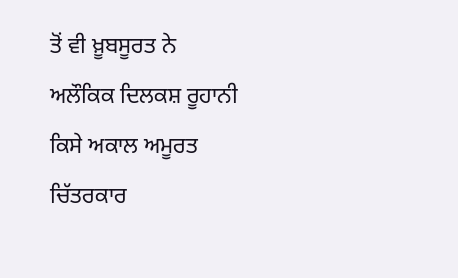ਤੋਂ ਵੀ ਖ਼ੂਬਸੂਰਤ ਨੇ ਅਲੌਕਿਕ ਦਿਲਕਸ਼ ਰੂਹਾਨੀ ਕਿਸੇ ਅਕਾਲ ਅਮੂਰਤ ਚਿੱਤਰਕਾਰ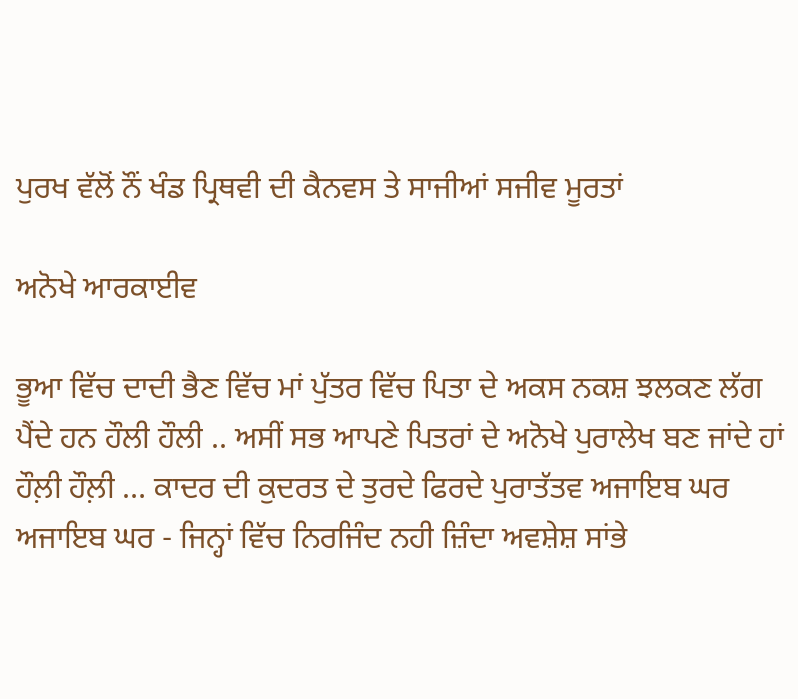ਪੁਰਖ ਵੱਲੋਂ ਨੌਂ ਖੰਡ ਪ੍ਰਿਥਵੀ ਦੀ ਕੈਨਵਸ ਤੇ ਸਾਜੀਆਂ ਸਜੀਵ ਮੂਰਤਾਂ

ਅਨੋਖੇ ਆਰਕਾਈਵ

ਭੂਆ ਵਿੱਚ ਦਾਦੀ ਭੈਣ ਵਿੱਚ ਮਾਂ ਪੁੱਤਰ ਵਿੱਚ ਪਿਤਾ ਦੇ ਅਕਸ ਨਕਸ਼ ਝਲਕਣ ਲੱਗ ਪੈਂਦੇ ਹਨ ਹੌਲੀ ਹੌਲੀ .. ਅਸੀਂ ਸਭ ਆਪਣੇ ਪਿਤਰਾਂ ਦੇ ਅਨੋਖੇ ਪੁਰਾਲੇਖ ਬਣ ਜਾਂਦੇ ਹਾਂ ਹੌਲ਼ੀ ਹੌਲ਼ੀ … ਕਾਦਰ ਦੀ ਕੁਦਰਤ ਦੇ ਤੁਰਦੇ ਫਿਰਦੇ ਪੁਰਾਤੱਤਵ ਅਜਾਇਬ ਘਰ ਅਜਾਇਬ ਘਰ - ਜਿਨ੍ਹਾਂ ਵਿੱਚ ਨਿਰਜਿੰਦ ਨਹੀ ਜ਼ਿੰਦਾ ਅਵਸ਼ੇਸ਼ ਸਾਂਭੇ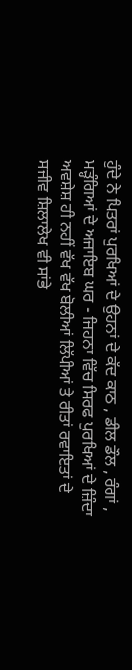ਹੁੰਦੇ ਨੇ ਪਿਤਰਾਂ ਪੁਰਖਿਆਂ ਦੇ ਉਹਨਾਂ ਦੇ ਕੱਦ ਕਾਠ , ਡੀਲ ਡੌਲ , ਰੰਗਾਂ , ਮੜ੍ਹੰਗਿਆਂ ਦੇ ਅਜਾਇਬ ਘਰ - ਜਿਹਨਾ ਵਿੱਚ ਸਿਰਫ ਪੁਰਖਿਆਂ ਦੇ ਜ਼ਿੰਦਾ ਅਵਸ਼ੇਸ਼ ਹੀ ਨਹੀਂ ਵੱਖ ਵੱਖ ਬੋਲੀਆਂ ਲਿੱਪੀਆਂ ਤੇ ਰੀਤਾਂ ਰਵਾਇਤਾਂ ਦੇ ਸਜੀਵ ਸ਼ਿਲਾਲੇਖ ਵੀ ਸਾਂਭੇ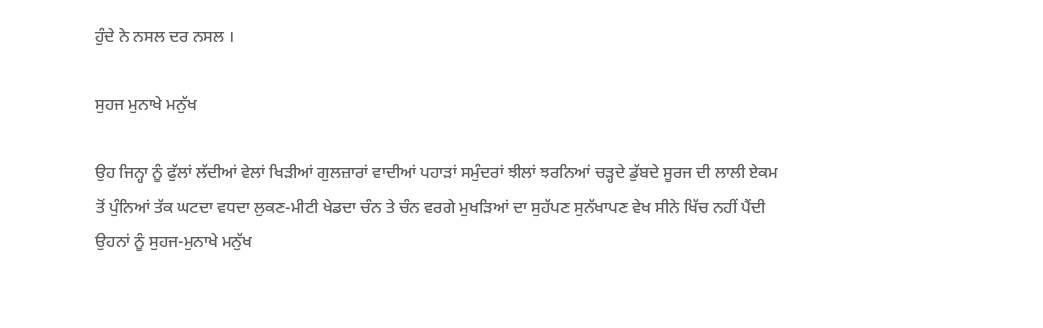ਹੁੰਦੇ ਨੇ ਨਸਲ ਦਰ ਨਸਲ ।

ਸੁਹਜ ਮੁਨਾਖੇ ਮਨੁੱਖ

ਉਹ ਜਿਨ੍ਹਾ ਨੂੰ ਫੁੱਲਾਂ ਲੱਦੀਆਂ ਵੇਲਾਂ ਖਿੜੀਆਂ ਗੁਲਜ਼ਾਰਾਂ ਵਾਦੀਆਂ ਪਹਾੜਾਂ ਸਮੁੰਦਰਾਂ ਝੀਲਾਂ ਝਰਨਿਆਂ ਚੜ੍ਹਦੇ ਡੁੱਬਦੇ ਸੂਰਜ ਦੀ ਲਾਲੀ ਏਕਮ ਤੋਂ ਪੁੰਨਿਆਂ ਤੱਕ ਘਟਦਾ ਵਧਦਾ ਲੁਕਣ-ਮੀਟੀ ਖੇਡਦਾ ਚੰਨ ਤੇ ਚੰਨ ਵਰਗੇ ਮੁਖੜਿਆਂ ਦਾ ਸੁਹੱਪਣ ਸੁਨੱਖਾਪਣ ਵੇਖ ਸੀਨੇ ਖਿੱਚ ਨਹੀਂ ਪੈਂਦੀ ਉਹਨਾਂ ਨੂੰ ਸੁਹਜ-ਮੁਨਾਖੇ ਮਨੁੱਖ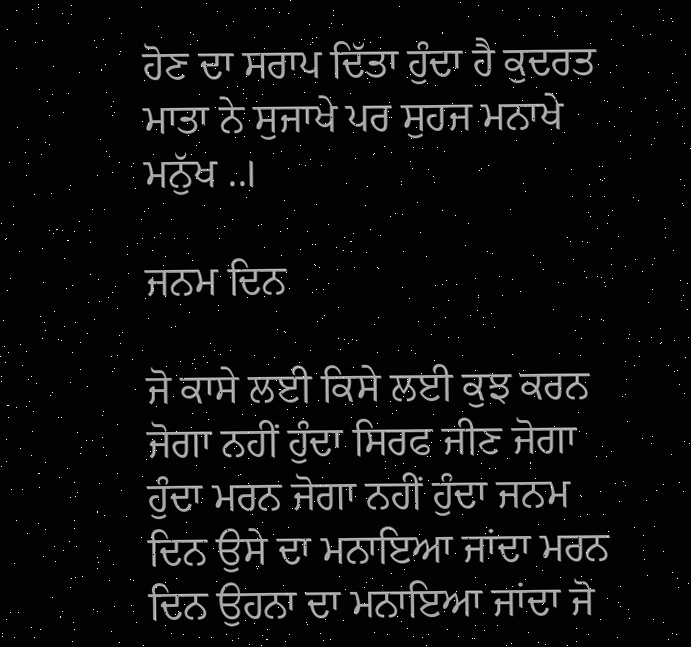ਹੋਣ ਦਾ ਸਰਾਪ ਦਿੱਤਾ ਹੁੰਦਾ ਹੈ ਕੁਦਰਤ ਮਾਤਾ ਨੇ ਸੁਜਾਖੇ ਪਰ ਸੁਹਜ ਮਨਾਖੇ ਮਨੁੱਖ ..।

ਜਨਮ ਦਿਨ

ਜੋ ਕਾਸੇ ਲਈ ਕਿਸੇ ਲਈ ਕੁਝ ਕਰਨ ਜੋਗਾ ਨਹੀਂ ਹੁੰਦਾ ਸਿਰਫ ਜੀਣ ਜੋਗਾ ਹੁੰਦਾ ਮਰਨ ਜੋਗਾ ਨਹੀਂ ਹੁੰਦਾ ਜਨਮ ਦਿਨ ਉਸੇ ਦਾ ਮਨਾਇਆ ਜਾਂਦਾ ਮਰਨ ਦਿਨ ਉਹਨਾ ਦਾ ਮਨਾਇਆ ਜਾਂਦਾ ਜੋ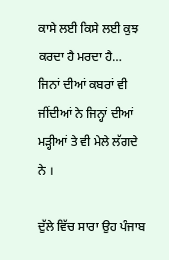ਕਾਸੇ ਲਈ ਕਿਸੇ ਲਈ ਕੁਝ ਕਰਦਾ ਹੈ ਮਰਦਾ ਹੈ… ਜਿਨਾਂ ਦੀਆਂ ਕਬਰਾਂ ਵੀ ਜੀਂਦੀਆਂ ਨੇ ਜਿਨ੍ਹਾਂ ਦੀਆਂ ਮੜ੍ਹੀਆਂ ਤੇ ਵੀ ਮੇਲੇ ਲੱਗਦੇ ਨੇ ।

ਦੁੱਲੇ ਵਿੱਚ ਸਾਰਾ ਉਹ ਪੰਜਾਬ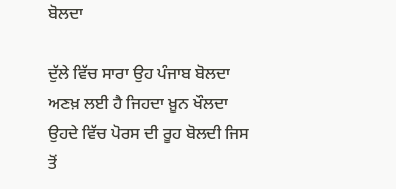ਬੋਲਦਾ

ਦੁੱਲੇ ਵਿੱਚ ਸਾਰਾ ਉਹ ਪੰਜਾਬ ਬੋਲਦਾ ਅਣਖ਼ ਲਈ ਹੈ ਜਿਹਦਾ ਖ਼ੂਨ ਖੌਲਦਾ ਉਹਦੇ ਵਿੱਚ ਪੋਰਸ ਦੀ ਰੂਹ ਬੋਲਦੀ ਜਿਸ ਤੋਂ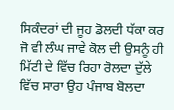ਸਿਕੰਦਰਾਂ ਦੀ ਜੂਹ ਡੋਲਦੀ ਧੱਕਾ ਕਰ ਜੋ ਵੀ ਲੰਘ ਜਾਵੇ ਕੋਲ ਦੀ ਉਸਨੂੰ ਹੀ ਮਿੱਟੀ ਦੇ ਵਿੱਚ ਰਿਹਾ ਰੋਲਦਾ ਦੁੱਲੇ ਵਿੱਚ ਸਾਰਾ ਉਹ ਪੰਜਾਬ ਬੋਲਦਾ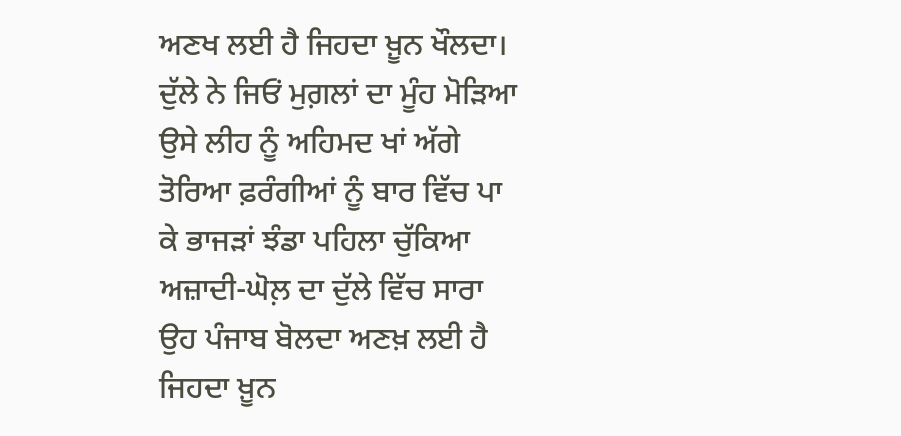ਅਣਖ ਲਈ ਹੈ ਜਿਹਦਾ ਖ਼ੂਨ ਖੌਲਦਾ। ਦੁੱਲੇ ਨੇ ਜਿਓਂ ਮੁਗ਼ਲਾਂ ਦਾ ਮੂੰਹ ਮੋੜਿਆ ਉਸੇ ਲੀਹ ਨੂੰ ਅਹਿਮਦ ਖਾਂ ਅੱਗੇ ਤੋਰਿਆ ਫ਼ਰੰਗੀਆਂ ਨੂੰ ਬਾਰ ਵਿੱਚ ਪਾ ਕੇ ਭਾਜੜਾਂ ਝੰਡਾ ਪਹਿਲਾ ਚੁੱਕਿਆ ਅਜ਼ਾਦੀ-ਘੋਲ਼ ਦਾ ਦੁੱਲੇ ਵਿੱਚ ਸਾਰਾ ਉਹ ਪੰਜਾਬ ਬੋਲਦਾ ਅਣਖ਼ ਲਈ ਹੈ ਜਿਹਦਾ ਖ਼ੂਨ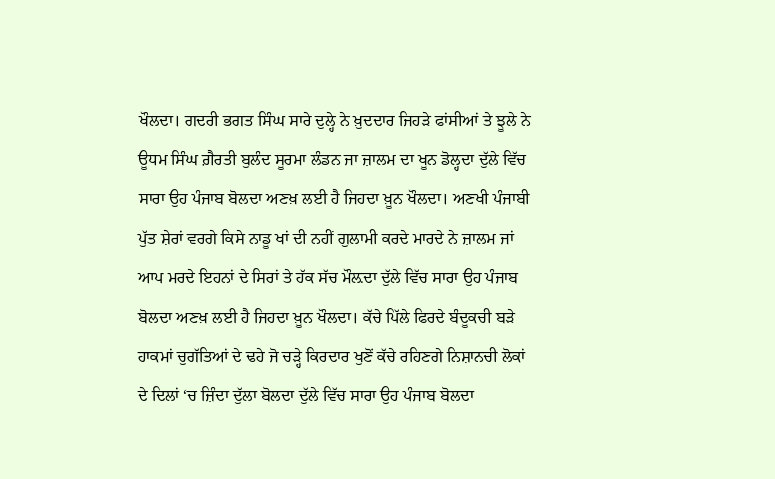ਖੌਲਦਾ। ਗਦਰੀ ਭਗਤ ਸਿੰਘ ਸਾਰੇ ਦੁਲ੍ਹੇ ਨੇ ਖ਼ੁਦਦਾਰ ਜਿਹੜੇ ਫਾਂਸੀਆਂ ਤੇ ਝੂਲੇ ਨੇ ਊਧਮ ਸਿੰਘ ਗ਼ੈਰਤੀ ਬੁਲੰਦ ਸੂਰਮਾ ਲੰਡਨ ਜਾ ਜ਼ਾਲਮ ਦਾ ਖੂਨ ਡੋਲ੍ਹਦਾ ਦੁੱਲੇ ਵਿੱਚ ਸਾਰਾ ਉਹ ਪੰਜਾਬ ਬੋਲਦਾ ਅਣਖ਼ ਲਈ ਹੈ ਜਿਹਦਾ ਖ਼ੂਨ ਖੌਲਦਾ। ਅਣਖੀ ਪੰਜਾਬੀ ਪੁੱਤ ਸ਼ੇਰਾਂ ਵਰਗੇ ਕਿਸੇ ਨਾਡੂ ਖਾਂ ਦੀ ਨਹੀਂ ਗੁਲਾਮੀ ਕਰਦੇ ਮਾਰਦੇ ਨੇ ਜ਼ਾਲਮ ਜਾਂ ਆਪ ਮਰਦੇ ਇਹਨਾਂ ਦੇ ਸਿਰਾਂ ਤੇ ਹੱਕ ਸੱਚ ਮੌਲ਼ਦਾ ਦੁੱਲੇ ਵਿੱਚ ਸਾਰਾ ਉਹ ਪੰਜਾਬ ਬੋਲਦਾ ਅਣਖ਼ ਲਈ ਹੈ ਜਿਹਦਾ ਖ਼ੂਨ ਖੌਲਦਾ। ਕੱਚੇ ਪਿੱਲੇ ਫਿਰਦੇ ਬੰਦੂਕਚੀ ਬੜੇ ਹਾਕਮਾਂ ਚੁਗੱਤਿਆਂ ਦੇ ਢਹੇ ਜੋ ਚੜ੍ਹੇ ਕਿਰਦਾਰ ਖੁਣੋਂ ਕੱਚੇ ਰਹਿਣਗੇ ਨਿਸ਼ਾਨਚੀ ਲੋਕਾਂ ਦੇ ਦਿਲਾਂ ‘ਚ ਜ਼ਿੰਦਾ ਦੁੱਲਾ ਬੋਲਦਾ ਦੁੱਲੇ ਵਿੱਚ ਸਾਰਾ ਉਹ ਪੰਜਾਬ ਬੋਲਦਾ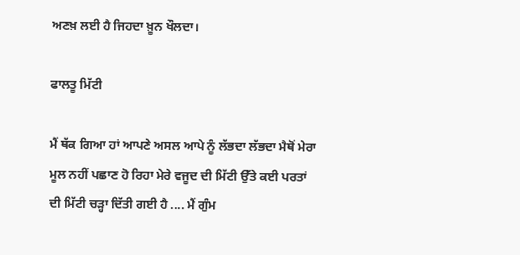ਅਣਖ਼ ਲਈ ਹੈ ਜਿਹਦਾ ਖ਼ੂਨ ਖੌਲਦਾ।

ਫਾਲਤੂ ਮਿੱਟੀ

ਮੈਂ ਥੱਕ ਗਿਆ ਹਾਂ ਆਪਣੇ ਅਸਲ ਆਪੇ ਨੂੰ ਲੱਭਦਾ ਲੱਭਦਾ ਮੈਥੋਂ ਮੇਰਾ ਮੂਲ ਨਹੀਂ ਪਛਾਣ ਹੋ ਰਿਹਾ ਮੇਰੇ ਵਜੂਦ ਦੀ ਮਿੱਟੀ ਉੱਤੇ ਕਈ ਪਰਤਾਂ ਦੀ ਮਿੱਟੀ ਚੜ੍ਹਾ ਦਿੱਤੀ ਗਈ ਹੈ .... ਮੈਂ ਗੁੰਮ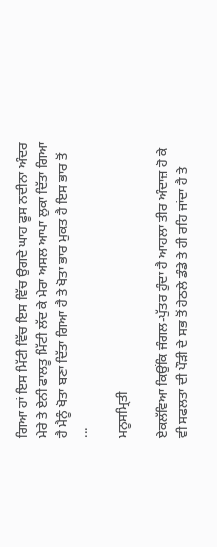ਗਿਆ ਹਾਂ ਇਸ ਮਿੱਟੀ ਵਿੱਚ ਇਸ ਵਿੱਚ ਉਗਦੇ ਘਾਹ ਫੂਸ ਨਦੀਨਾ ਅੰਦਰ ਮੇਰੇ ਤੇ ਏਨੀ ਫਾਲਤੂ ਮਿੱਟੀ ਲੱਦ ਕੇ ਮੇਰਾ ਅਸਲ ਆਪਾ ਲੁਕਾ ਦਿੱਤਾ ਗਿਆ ਹੈ ਮੈਨੂੰ ਖੋਤਾ ਬਣਾ ਦਿੱਤਾ ਗਿਆ ਹੈ ਤੇ ਖੋਤਾ ਭਾਰ ਮੁਕਤ ਹੈ ਇਸ ਭਾਰ ਤੋਂ ...

ਮਨੂਸਮ੍ਰਿਤੀ

ਏਕਲੱਵਿਆ ਕਿਉਂਕਿ ਜੰਗਲ-ਪੁੱਤਰ ਹੁੰਦਾ ਹੈ ਆਹਲਾ ਤੀਰ ਅੰਦਾਜ਼ ਹੋ ਕੇ ਵੀ ਸਫਲਤਾ ਦੀ ਪੌੜੀ ਦੇ ਸਭ ਤੋਂ ਹੇਠਲੇ ਡੰਡੇ ਤੇ ਹੀ ਰਹਿ ਜਾਂਦਾ ਹੈ ਤੇ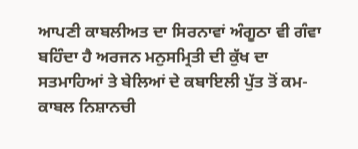ਆਪਣੀ ਕਾਬਲੀਅਤ ਦਾ ਸਿਰਨਾਵਾਂ ਅੰਗੂਠਾ ਵੀ ਗੰਵਾ ਬਹਿੰਦਾ ਹੈ ਅਰਜਨ ਮਨੁਸਮ੍ਰਿਤੀ ਦੀ ਕੁੱਖ ਦਾ ਸਤਮਾਹਿਆਂ ਤੇ ਬੇਲਿਆਂ ਦੇ ਕਬਾਇਲੀ ਪੁੱਤ ਤੋਂ ਕਮ-ਕਾਬਲ ਨਿਸ਼ਾਨਚੀ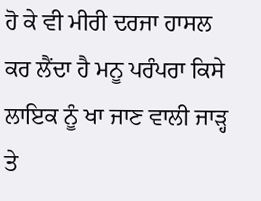ਹੋ ਕੇ ਵੀ ਮੀਰੀ ਦਰਜਾ ਹਾਸਲ ਕਰ ਲੈਂਦਾ ਹੈ ਮਨੂ ਪਰੰਪਰਾ ਕਿਸੇ ਲਾਇਕ ਨੂੰ ਖਾ ਜਾਣ ਵਾਲੀ ਜਾੜ੍ਹ ਤੇ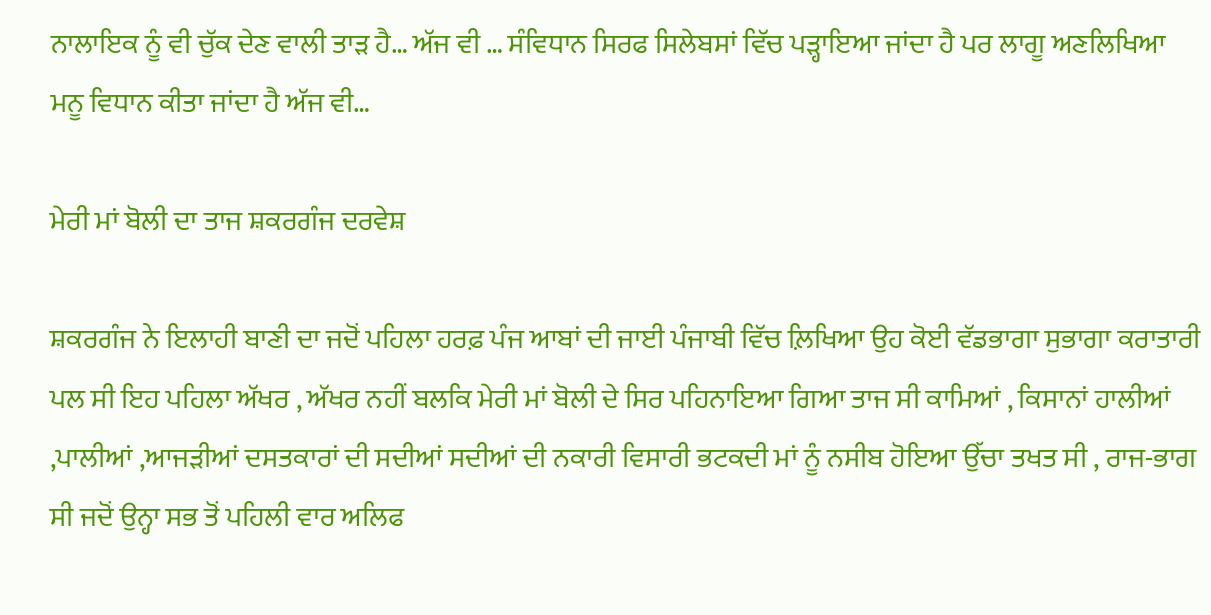ਨਾਲਾਇਕ ਨੂੰ ਵੀ ਚੁੱਕ ਦੇਣ ਵਾਲੀ ਤਾੜ ਹੈ… ਅੱਜ ਵੀ … ਸੰਵਿਧਾਨ ਸਿਰਫ ਸਿਲੇਬਸਾਂ ਵਿੱਚ ਪੜ੍ਹਾਇਆ ਜਾਂਦਾ ਹੈ ਪਰ ਲਾਗੂ ਅਣਲਿਖਿਆ ਮਨੂ ਵਿਧਾਨ ਕੀਤਾ ਜਾਂਦਾ ਹੈ ਅੱਜ ਵੀ…

ਮੇਰੀ ਮਾਂ ਬੋਲੀ ਦਾ ਤਾਜ ਸ਼ਕਰਗੰਜ ਦਰਵੇਸ਼

ਸ਼ਕਰਗੰਜ ਨੇ ਇਲਾਹੀ ਬਾਣੀ ਦਾ ਜਦੋਂ ਪਹਿਲਾ ਹਰਫ਼ ਪੰਜ ਆਬਾਂ ਦੀ ਜਾਈ ਪੰਜਾਬੀ ਵਿੱਚ ਲ਼ਿਖਿਆ ਉਹ ਕੋਈ ਵੱਡਭਾਗਾ ਸੁਭਾਗਾ ਕਰਾਤਾਰੀ ਪਲ ਸੀ ਇਹ ਪਹਿਲਾ ਅੱਖਰ , ਅੱਖਰ ਨਹੀਂ ਬਲਕਿ ਮੇਰੀ ਮਾਂ ਬੋਲੀ ਦੇ ਸਿਰ ਪਹਿਨਾਇਆ ਗਿਆ ਤਾਜ ਸੀ ਕਾਮਿਆਂ , ਕਿਸਾਨਾਂ ਹਾਲੀਆਂ ,ਪਾਲੀਆਂ ,ਆਜੜੀਆਂ ਦਸਤਕਾਰਾਂ ਦੀ ਸਦੀਆਂ ਸਦੀਆਂ ਦੀ ਨਕਾਰੀ ਵਿਸਾਰੀ ਭਟਕਦੀ ਮਾਂ ਨੂੰ ਨਸੀਬ ਹੋਇਆ ਉੱਚਾ ਤਖਤ ਸੀ , ਰਾਜ-ਭਾਗ ਸੀ ਜਦੋਂ ਉਨ੍ਹਾ ਸਭ ਤੋਂ ਪਹਿਲੀ ਵਾਰ ਅਲਿਫ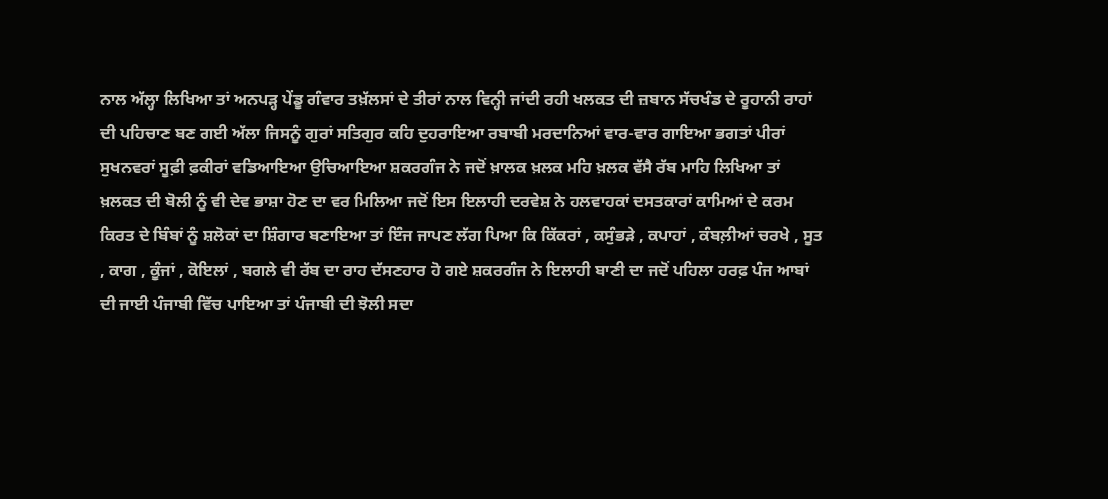ਨਾਲ ਅੱਲ੍ਹਾ ਲਿਖਿਆ ਤਾਂ ਅਨਪੜ੍ਹ ਪੇਂਡੂ ਗੰਵਾਰ ਤਖ਼ੱਲਸਾਂ ਦੇ ਤੀਰਾਂ ਨਾਲ ਵਿਨ੍ਹੀ ਜਾਂਦੀ ਰਹੀ ਖਲਕਤ ਦੀ ਜ਼ਬਾਨ ਸੱਚਖੰਡ ਦੇ ਰੂਹਾਨੀ ਰਾਹਾਂ ਦੀ ਪਹਿਚਾਣ ਬਣ ਗਈ ਅੱਲਾ ਜਿਸਨੂੰ ਗੁਰਾਂ ਸਤਿਗੁਰ ਕਹਿ ਦੁਹਰਾਇਆ ਰਬਾਬੀ ਮਰਦਾਨਿਆਂ ਵਾਰ-ਵਾਰ ਗਾਇਆ ਭਗਤਾਂ ਪੀਰਾਂ ਸੁਖਨਵਰਾਂ ਸੂਫ਼ੀ ਫ਼ਕੀਰਾਂ ਵਡਿਆਇਆ ਉਚਿਆਇਆ ਸ਼ਕਰਗੰਜ ਨੇ ਜਦੋਂ ਖ਼ਾਲਕ ਖ਼ਲਕ ਮਹਿ ਖ਼ਲਕ ਵੱਸੈ ਰੱਬ ਮਾਹਿ ਲਿਖਿਆ ਤਾਂ ਖ਼ਲਕਤ ਦੀ ਬੋਲੀ ਨੂੰ ਵੀ ਦੇਵ ਭਾਸ਼ਾ ਹੋਣ ਦਾ ਵਰ ਮਿਲਿਆ ਜਦੋਂ ਇਸ ਇਲਾਹੀ ਦਰਵੇਸ਼ ਨੇ ਹਲਵਾਹਕਾਂ ਦਸਤਕਾਰਾਂ ਕਾਮਿਆਂ ਦੇ ਕਰਮ ਕਿਰਤ ਦੇ ਬਿੰਬਾਂ ਨੂੰ ਸ਼ਲੋਕਾਂ ਦਾ ਸ਼ਿੰਗਾਰ ਬਣਾਇਆ ਤਾਂ ਇੰਜ ਜਾਪਣ ਲੱਗ ਪਿਆ ਕਿ ਕਿੱਕਰਾਂ , ਕਸੁੰਭੜੇ , ਕਪਾਹਾਂ , ਕੰਬਲ਼ੀਆਂ ਚਰਖੇ , ਸੂਤ , ਕਾਗ , ਕੂੰਜਾਂ , ਕੋਇਲਾਂ , ਬਗਲੇ ਵੀ ਰੱਬ ਦਾ ਰਾਹ ਦੱਸਣਹਾਰ ਹੋ ਗਏ ਸ਼ਕਰਗੰਜ ਨੇ ਇਲਾਹੀ ਬਾਣੀ ਦਾ ਜਦੋਂ ਪਹਿਲਾ ਹਰਫ਼ ਪੰਜ ਆਬਾਂ ਦੀ ਜਾਈ ਪੰਜਾਬੀ ਵਿੱਚ ਪਾਇਆ ਤਾਂ ਪੰਜਾਬੀ ਦੀ ਝੋਲੀ ਸਦਾ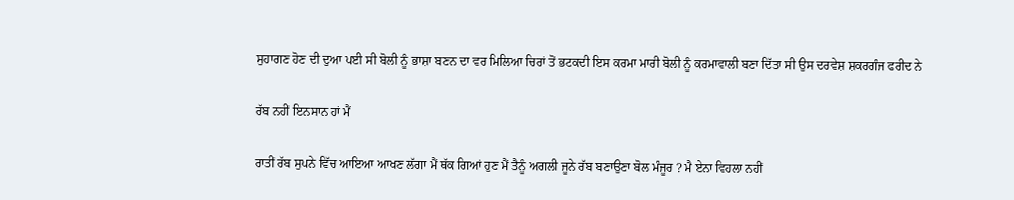ਸੁਹਾਗਣ ਹੋਣ ਦੀ ਦੁਆ ਪਈ ਸੀ ਬੋਲੀ ਨੂੰ ਭਾਸ਼ਾ ਬਣਨ ਦਾ ਵਰ ਮਿਲਿਆ ਚਿਰਾਂ ਤੋਂ ਭਟਕਦੀ ਇਸ ਕਰਮਾ ਮਾਰੀ ਬੋਲੀ ਨੂੰ ਕਰਮਾਵਾਲੀ ਬਣਾ ਦਿੱਤਾ ਸੀ ਉਸ ਦਰਵੇਸ਼ ਸ਼ਕਰਗੰਜ ਫਰੀਦ ਨੇ

ਰੱਬ ਨਹੀਂ ਇਨਸਾਨ ਹਾਂ ਮੈਂ

ਰਾਤੀਂ ਰੱਬ ਸੁਪਨੇ ਵਿੱਚ ਆਇਆ ਆਖਣ ਲੱਗਾ ਮੈਂ ਥੱਕ ਗਿਆਂ ਹੁਣ ਮੈਂ ਤੈਨੂੰ ਅਗਲੀ ਜੂਨੇ ਰੱਬ ਬਣਾਉਣਾ ਬੋਲ ਮੰਜੂਰ ? ਮੈ ਏਨਾ ਵਿਹਲਾ ਨਹੀਂ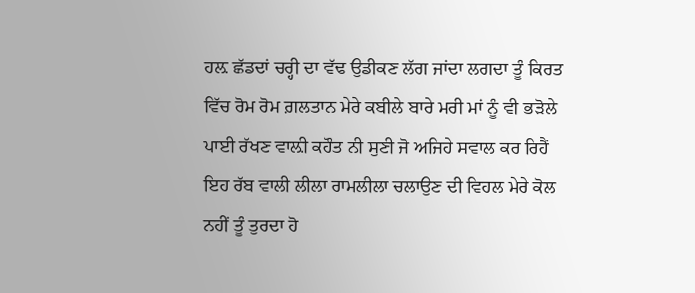ਹਲ਼ ਛੱਡਦਾਂ ਚਰ੍ਹੀ ਦਾ ਵੱਢ ਉਡੀਕਣ ਲੱਗ ਜਾਂਦਾ ਲਗਦਾ ਤੂੰ ਕਿਰਤ ਵਿੱਚ ਰੋਮ ਰੋਮ ਗ਼ਲਤਾਨ ਮੇਰੇ ਕਬੀਲੇ ਬਾਰੇ ਮਰੀ ਮਾਂ ਨੂੰ ਵੀ ਭੜੋਲੇ ਪਾਈ ਰੱਖਣ ਵਾਲ਼ੀ ਕਹੌਤ ਨੀ ਸੁਣੀ ਜੋ ਅਜਿਹੇ ਸਵਾਲ ਕਰ ਰਿਹੈਂ ਇਹ ਰੱਬ ਵਾਲੀ ਲੀਲਾ ਰਾਮਲੀਲਾ ਚਲਾਉਣ ਦੀ ਵਿਹਲ ਮੇਰੇ ਕੋਲ ਨਹੀਂ ਤੂੰ ਤੁਰਦਾ ਹੋ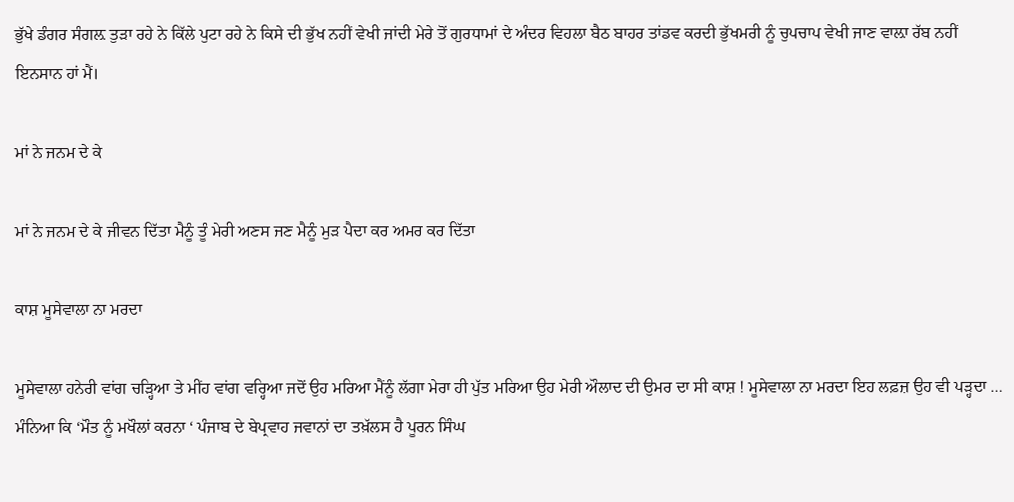ਭੁੱਖੇ ਡੰਗਰ ਸੰਗਲ਼ ਤੁੜਾ ਰਹੇ ਨੇ ਕਿੱਲੇ ਪੁਟਾ ਰਹੇ ਨੇ ਕਿਸੇ ਦੀ ਭੁੱਖ ਨਹੀਂ ਵੇਖੀ ਜਾਂਦੀ ਮੇਰੇ ਤੋਂ ਗੁਰਧਾਮਾਂ ਦੇ ਅੰਦਰ ਵਿਹਲਾ ਬੈਠ ਬਾਹਰ ਤਾਂਡਵ ਕਰਦੀ ਭੁੱਖਮਰੀ ਨੂੰ ਚੁਪਚਾਪ ਵੇਖੀ ਜਾਣ ਵਾਲ਼ਾ ਰੱਬ ਨਹੀਂ ਇਨਸਾਨ ਹਾਂ ਮੈਂ।

ਮਾਂ ਨੇ ਜਨਮ ਦੇ ਕੇ

ਮਾਂ ਨੇ ਜਨਮ ਦੇ ਕੇ ਜੀਵਨ ਦਿੱਤਾ ਮੈਨੂੰ ਤੂੰ ਮੇਰੀ ਅਣਸ ਜਣ ਮੈਨੂੰ ਮੁੜ ਪੈਦਾ ਕਰ ਅਮਰ ਕਰ ਦਿੱਤਾ

ਕਾਸ਼ ਮੂਸੇਵਾਲਾ ਨਾ ਮਰਦਾ

ਮੂਸੇਵਾਲਾ ਹਨੇਰੀ ਵਾਂਗ ਚੜ੍ਹਿਆ ਤੇ ਮੀਂਹ ਵਾਂਗ ਵਰ੍ਹਿਆ ਜਦੋਂ ਉਹ ਮਰਿਆ ਮੈਂਨੂੰ ਲੱਗਾ ਮੇਰਾ ਹੀ ਪੁੱਤ ਮਰਿਆ ਉਹ ਮੇਰੀ ਔਲਾਦ ਦੀ ਉਮਰ ਦਾ ਸੀ ਕਾਸ਼ ! ਮੂਸੇਵਾਲਾ ਨਾ ਮਰਦਾ ਇਹ ਲਫ਼ਜ਼ ਉਹ ਵੀ ਪੜ੍ਹਦਾ … ਮੰਨਿਆ ਕਿ ‘ਮੌਤ ਨੂੰ ਮਖੌਲਾਂ ਕਰਨਾ ‘ ਪੰਜਾਬ ਦੇ ਬੇਪ੍ਰਵਾਹ ਜਵਾਨਾਂ ਦਾ ਤਖ਼ੱਲਸ ਹੈ ਪੂਰਨ ਸਿੰਘ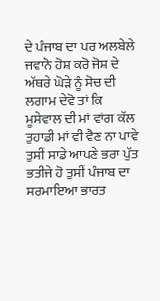ਦੇ ਪੰਜਾਬ ਦਾ ਪਰ ਅਲਬੇਲੇ ਜਵਾਨੋ ਹੋਸ਼ ਕਰੋ ਜੋਸ਼ ਦੇ ਅੱਥਰੇ ਘੋੜੇ ਨੂੰ ਸੋਚ ਦੀ ਲਗਾਮ ਦੇਵੋ ਤਾਂ ਕਿ ਮੂਸੇਵਾਲ ਦੀ ਮਾਂ ਵਾਂਗ ਕੱਲ ਤੁਹਾਡੀ ਮਾਂ ਵੀ ਵੈਣ ਨਾ ਪਾਵੇ ਤੁਸੀਂ ਸਾਡੇ ਆਪਣੇ ਭਰਾ ਪੁੱਤ ਭਤੀਜੇ ਹੋ ਤੁਸੀਂ ਪੰਜਾਬ ਦਾ ਸਰਮਾਇਆ ਭਾਰਤ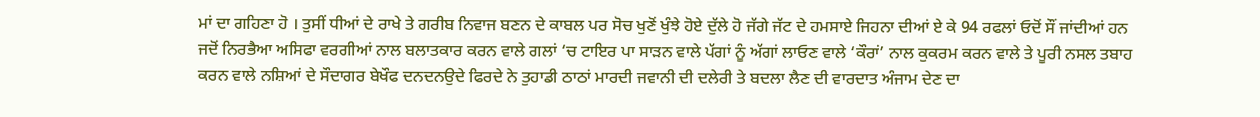ਮਾਂ ਦਾ ਗਹਿਣਾ ਹੋ । ਤੁਸੀਂ ਧੀਆਂ ਦੇ ਰਾਖੇ ਤੇ ਗਰੀਬ ਨਿਵਾਜ ਬਣਨ ਦੇ ਕਾਬਲ ਪਰ ਸੋਚ ਖੁਣੋਂ ਖੁੰਝੇ ਹੋਏ ਦੁੱਲੇ ਹੋ ਜੱਗੇ ਜੱਟ ਦੇ ਹਮਸਾਏ ਜਿਹਨਾ ਦੀਆਂ ਏ ਕੇ 94 ਰਫਲਾਂ ਓਦੋਂ ਸੌਂ ਜਾਂਦੀਆਂ ਹਨ ਜਦੋਂ ਨਿਰਭੈਆ ਅਸਿਫਾ ਵਰਗੀਆਂ ਨਾਲ ਬਲਾਤਕਾਰ ਕਰਨ ਵਾਲੇ ਗਲਾਂ ‘ਚ ਟਾਇਰ ਪਾ ਸਾੜਨ ਵਾਲੇ ਪੱਗਾਂ ਨੂੰ ਅੱਗਾਂ ਲਾਓਣ ਵਾਲੇ ‘ਕੌਰਾਂ’ ਨਾਲ ਕੁਕਰਮ ਕਰਨ ਵਾਲੇ ਤੇ ਪੂਰੀ ਨਸਲ ਤਬਾਹ ਕਰਨ ਵਾਲੇ ਨਸ਼ਿਆਂ ਦੇ ਸੌਦਾਗਰ ਬੇਖੌਫ ਦਨਦਨਉਦੇ ਫਿਰਦੇ ਨੇ ਤੁਹਾਡੀ ਠਾਠਾਂ ਮਾਰਦੀ ਜਵਾਨੀ ਦੀ ਦਲੇਰੀ ਤੇ ਬਦਲਾ ਲੈਣ ਦੀ ਵਾਰਦਾਤ ਅੰਜਾਮ ਦੇਣ ਦਾ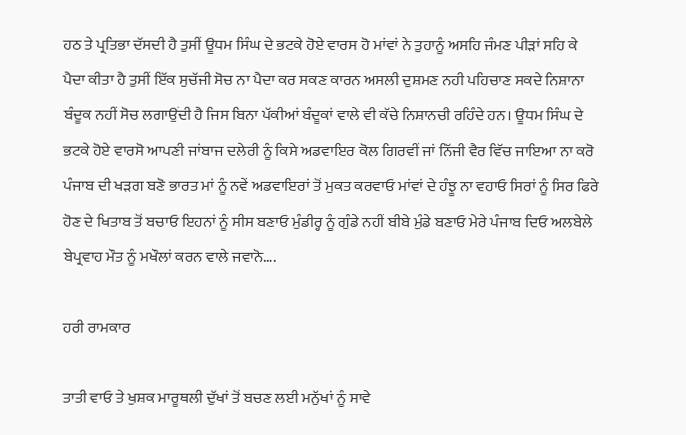ਹਠ ਤੇ ਪ੍ਰਤਿਭਾ ਦੱਸਦੀ ਹੈ ਤੁਸੀਂ ਊਧਮ ਸਿੰਘ ਦੇ ਭਟਕੇ ਹੋਏ ਵਾਰਸ ਹੋ ਮਾਂਵਾਂ ਨੇ ਤੁਹਾਨੂੰ ਅਸਹਿ ਜੰਮਣ ਪੀੜਾਂ ਸਹਿ ਕੇ ਪੈਦਾ ਕੀਤਾ ਹੈ ਤੁਸੀਂ ਇੱਕ ਸੁਚੱਜੀ ਸੋਚ ਨਾ ਪੈਦਾ ਕਰ ਸਕਣ ਕਾਰਨ ਅਸਲੀ ਦੁਸ਼ਮਣ ਨਹੀ ਪਹਿਚਾਣ ਸਕਦੇ ਨਿਸ਼ਾਨਾ ਬੰਦੂਕ ਨਹੀਂ ਸੋਚ ਲਗਾਉਂਦੀ ਹੈ ਜਿਸ ਬਿਨਾ ਪੱਕੀਆਂ ਬੰਦੂਕਾਂ ਵਾਲੇ ਵੀ ਕੱਚੇ ਨਿਸ਼ਾਨਚੀ ਰਹਿੰਦੇ ਹਨ। ਊਧਮ ਸਿੰਘ ਦੇ ਭਟਕੇ ਹੋਏ ਵਾਰਸੋ ਆਪਣੀ ਜਾਂਬਾਜ ਦਲੇਰੀ ਨੂੰ ਕਿਸੇ ਅਡਵਾਇਰ ਕੋਲ ਗਿਰਵੀਂ ਜਾਂ ਨਿੱਜੀ ਵੈਰ ਵਿੱਚ ਜਾਇਆ ਨਾ ਕਰੋ ਪੰਜਾਬ ਦੀ ਖੜਗ ਬਣੋ ਭਾਰਤ ਮਾਂ ਨੂੰ ਨਵੇਂ ਅਡਵਾਇਰਾਂ ਤੋਂ ਮੁਕਤ ਕਰਵਾਓ ਮਾਂਵਾਂ ਦੇ ਹੰਝੂ ਨਾ ਵਹਾਓ ਸਿਰਾਂ ਨੂੰ ਸਿਰ ਫਿਰੇ ਹੋਣ ਦੇ ਖਿਤਾਬ ਤੋਂ ਬਚਾਓ ਇਹਨਾਂ ਨੂੰ ਸੀਸ ਬਣਾਓ ਮੁੰਡੀਰ੍ਹ ਨੂੰ ਗੁੰਡੇ ਨਹੀਂ ਬੀਬੇ ਮੁੰਡੇ ਬਣਾਓ ਮੇਰੇ ਪੰਜਾਬ ਦਿਓ ਅਲਬੇਲੇ ਬੇਪ੍ਰਵਾਹ ਮੌਤ ਨੂੰ ਮਖੌਲਾਂ ਕਰਨ ਵਾਲੇ ਜਵਾਨੋ….

ਹਰੀ ਰਾਮਕਾਰ

ਤਾਤੀ ਵਾਓ ਤੇ ਖੁਸ਼ਕ ਮਾਰੂਥਲੀ ਦੁੱਖਾਂ ਤੋਂ ਬਚਣ ਲਈ ਮਨੁੱਖਾਂ ਨੂੰ ਸਾਵੇ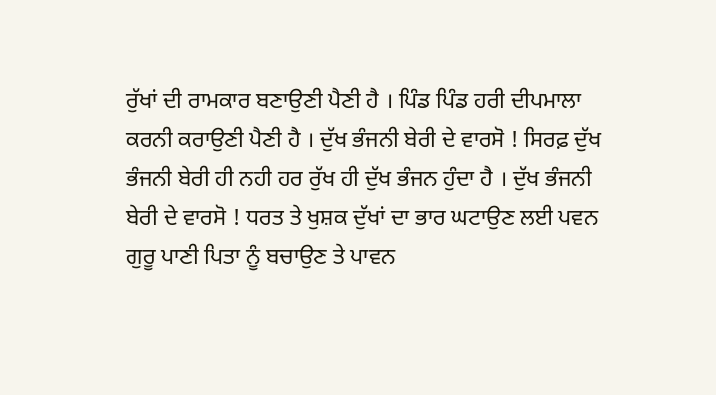ਰੁੱਖਾਂ ਦੀ ਰਾਮਕਾਰ ਬਣਾਉਣੀ ਪੈਣੀ ਹੈ । ਪਿੰਡ ਪਿੰਡ ਹਰੀ ਦੀਪਮਾਲਾ ਕਰਨੀ ਕਰਾਉਣੀ ਪੈਣੀ ਹੈ । ਦੁੱਖ ਭੰਜਨੀ ਬੇਰੀ ਦੇ ਵਾਰਸੋ ! ਸਿਰਫ਼ ਦੁੱਖ ਭੰਜਨੀ ਬੇਰੀ ਹੀ ਨਹੀ ਹਰ ਰੁੱਖ ਹੀ ਦੁੱਖ ਭੰਜਨ ਹੁੰਦਾ ਹੈ । ਦੁੱਖ ਭੰਜਨੀ ਬੇਰੀ ਦੇ ਵਾਰਸੋ ! ਧਰਤ ਤੇ ਖੁਸ਼ਕ ਦੁੱਖਾਂ ਦਾ ਭਾਰ ਘਟਾਉਣ ਲਈ ਪਵਨ ਗੁਰੂ ਪਾਣੀ ਪਿਤਾ ਨੂੰ ਬਚਾਉਣ ਤੇ ਪਾਵਨ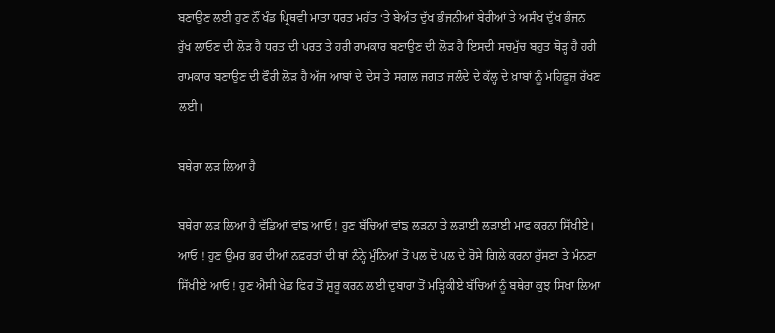ਬਣਾਉਣ ਲਈ ਹੁਣ ਨੌਂ ਖੰਡ ਪ੍ਰਿਥਵੀ ਮਾਤਾ ਧਰਤ ਮਹੱਤ ‘ਤੇ ਬੇਅੰਤ ਦੁੱਖ ਭੰਜਨੀਆਂ ਬੇਰੀਆਂ ਤੇ ਅਸੰਖ ਦੁੱਖ ਭੰਜਨ ਰੁੱਖ ਲਾਓਣ ਦੀ ਲੋੜ ਹੈ ਧਰਤ ਦੀ ਪਰਤ ਤੇ ਹਰੀ ਰਾਮਕਾਰ ਬਣਾਉਣ ਦੀ ਲੋੜ ਹੈ ਇਸਦੀ ਸਚਮੁੱਚ ਬਹੁਤ ਥੋੜ੍ਹ ਹੈ ਹਰੀ ਰਾਮਕਾਰ ਬਣਾਉਣ ਦੀ ਫੌਰੀ ਲੋੜ ਹੈ ਅੱਜ ਆਬਾਂ ਦੇ ਦੇਸ ਤੇ ਸਗਲ ਜਗਤ ਜਲੰਦੇ ਦੇ ਕੱਲ੍ਹ ਦੇ ਖ਼ਾਬਾਂ ਨੂੰ ਮਹਿਫ਼ੂਜ਼ ਰੱਖਣ ਲਈ।

ਬਥੇਰਾ ਲੜ ਲਿਆ ਹੈ

ਬਥੇਰਾ ਲੜ ਲਿਆ ਹੈ ਵੱਡਿਆਂ ਵਾਂਙ ਆਓ ! ਹੁਣ ਬੱਚਿਆਂ ਵਾਂਙ ਲੜਨਾ ਤੇ ਲੜਾਈ ਲੜਾਈ ਮਾਫ ਕਰਨਾ ਸਿੱਖੀਏ। ਆਓ ! ਹੁਣ ਉਮਰ ਭਰ ਦੀਆਂ ਨਫ਼ਰਤਾਂ ਦੀ ਥਾਂ ਨੰਨ੍ਹੇ ਮੁੰਨਿਆਂ ਤੋਂ ਪਲ ਦੋ ਪਲ ਦੇ ਰੋਸੇ ਗਿਲੇ ਕਰਨਾ ਰੁੱਸਣਾ ਤੇ ਮੰਨਣਾ ਸਿੱਖੀਏ ਆਓ ! ਹੁਣ ਐਸੀ ਖੇਡ ਫਿਰ ਤੋਂ ਸ਼ੁਰੂ ਕਰਨ ਲਈ ਦੁਬਾਰਾ ਤੋਂ ਮੜ੍ਹਿਕੀਏ ਬੱਚਿਆਂ ਨੂੰ ਬਥੇਰਾ ਕੁਝ ਸਿਖਾ ਲਿਆ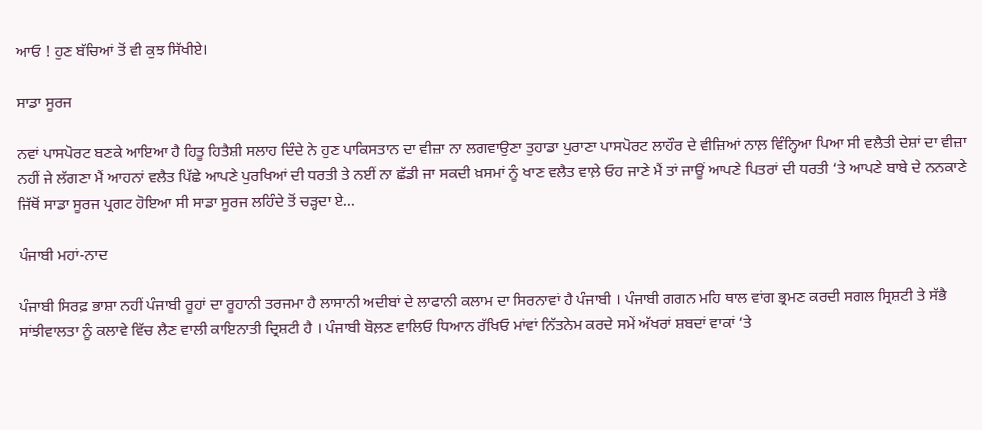ਆਓ ! ਹੁਣ ਬੱਚਿਆਂ ਤੋਂ ਵੀ ਕੁਝ ਸਿੱਖੀਏ।

ਸਾਡਾ ਸੂਰਜ

ਨਵਾਂ ਪਾਸਪੋਰਟ ਬਣਕੇ ਆਇਆ ਹੈ ਹਿਤੂ ਹਿਤੈਸ਼ੀ ਸਲਾਹ ਦਿੰਦੇ ਨੇ ਹੁਣ ਪਾਕਿਸਤਾਨ ਦਾ ਵੀਜ਼ਾ ਨਾ ਲਗਵਾਉਣਾ ਤੁਹਾਡਾ ਪੁਰਾਣਾ ਪਾਸਪੋਰਟ ਲਾਹੌਰ ਦੇ ਵੀਜ਼ਿਆਂ ਨਾਲ਼ ਵਿੰਨ੍ਹਿਆ ਪਿਆ ਸੀ ਵਲੈਤੀ ਦੇਸ਼ਾਂ ਦਾ ਵੀਜ਼ਾ ਨਹੀਂ ਜੇ ਲੱਗਣਾ ਮੈਂ ਆਹਨਾਂ ਵਲੈਤ ਪਿੱਛੇ ਆਪਣੇ ਪੁਰਖਿਆਂ ਦੀ ਧਰਤੀ ਤੇ ਨਈਂ ਨਾ ਛੱਡੀ ਜਾ ਸਕਦੀ ਖ਼ਸਮਾਂ ਨੂੰ ਖਾਣ ਵਲੈਤ ਵਾਲ਼ੇ ਓਹ ਜਾਣੇ ਮੈਂ ਤਾਂ ਜਾਊਂ ਆਪਣੇ ਪਿਤਰਾਂ ਦੀ ਧਰਤੀ ‘ਤੇ ਆਪਣੇ ਬਾਬੇ ਦੇ ਨਨਕਾਣੇ ਜਿੱਥੋਂ ਸਾਡਾ ਸੂਰਜ ਪ੍ਰਗਟ ਹੋਇਆ ਸੀ ਸਾਡਾ ਸੂਰਜ ਲਹਿੰਦੇ ਤੋਂ ਚੜ੍ਹਦਾ ਏ…

ਪੰਜਾਬੀ ਮਹਾਂ-ਨਾਦ

ਪੰਜਾਬੀ ਸਿਰਫ਼ ਭਾਸ਼ਾ ਨਹੀਂ ਪੰਜਾਬੀ ਰੂਹਾਂ ਦਾ ਰੂਹਾਨੀ ਤਰਜਮਾ ਹੈ ਲਾਸਾਨੀ ਅਦੀਬਾਂ ਦੇ ਲਾਫਾਨੀ ਕਲਾਮ ਦਾ ਸਿਰਨਾਵਾਂ ਹੈ ਪੰਜਾਬੀ । ਪੰਜਾਬੀ ਗਗਨ ਮਹਿ ਥਾਲ ਵਾਂਗ ਭ੍ਰਮਣ ਕਰਦੀ ਸਗਲ ਸ੍ਰਿਸ਼ਟੀ ਤੇ ਸੱਭੈ ਸਾਂਝੀਵਾਲਤਾ ਨੂੰ ਕਲਾਵੇ ਵਿੱਚ ਲੈਣ ਵਾਲੀ ਕਾਇਨਾਤੀ ਦ੍ਰਿਸ਼ਟੀ ਹੈ । ਪੰਜਾਬੀ ਬੋਲ਼ਣ ਵਾਲਿਓ ਧਿਆਨ ਰੱਖਿਓ ਮਾਂਵਾਂ ਨਿੱਤਨੇਮ ਕਰਦੇ ਸਮੇਂ ਅੱਖਰਾਂ ਸ਼ਬਦਾਂ ਵਾਕਾਂ ‘ਤੇ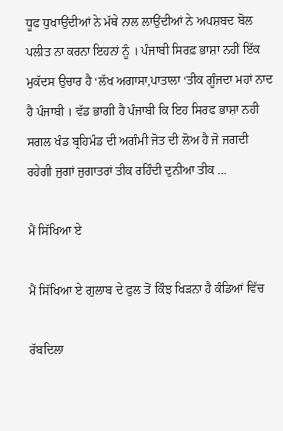ਧੂਫ ਧੁਖਾਉਂਦੀਆਂ ਨੇ ਮੱਥੇ ਨਾਲ ਲਾਉਂਦੀਆਂ ਨੇ ਅਪਸ਼ਬਦ ਬੋਲ ਪਲੀਤ ਨਾ ਕਰਨਾ ਇਹਨਾਂ ਨੂੰ । ਪੰਜਾਬੀ ਸਿਰਫ਼ ਭਾਸ਼ਾ ਨਹੀਂ ਇੱਕ ਮੁਕੱਦਸ ਉਚਾਰ ਹੈ ‘ਲੱਖ ਅਗਾਸਾ,ਪਾਤਾਲਾ ‘ਤੀਕ ਗੂੰਜਦਾ ਮਹਾਂ ਨਾਦ ਹੈ ਪੰਜਾਬੀ । ਵੱਡ ਭਾਗੀ ਹੈ ਪੰਜਾਬੀ ਕਿ ਇਹ ਸਿਰਫ ਭਾਸ਼ਾ ਨਹੀ ਸਗਲ ਖੰਡ ਬ੍ਰਹਿਮੰਡ ਦੀ ਅਗੰਮੀ ਜੋਤ ਦੀ ਲੋਅ ਹੈ ਜੋ ਜਗਦੀ ਰਹੇਗੀ ਜੁਗਾਂ ਜੁਗਾਤਰਾਂ ਤੀਕ ਰਹਿੰਦੀ ਦੁਨੀਆ ਤੀਕ …

ਮੈਂ ਸਿੱਖਿਆ ਏ

ਮੈਂ ਸਿੱਖਿਆ ਏ ਗੁਲਾਬ ਦੇ ਫੁਲ ਤੋਂ ਕਿੰਝ ਖਿੜਨਾ ਹੈ ਕੰਡਿਆਂ ਵਿੱਚ

ਰੱਬਦਿਲਾ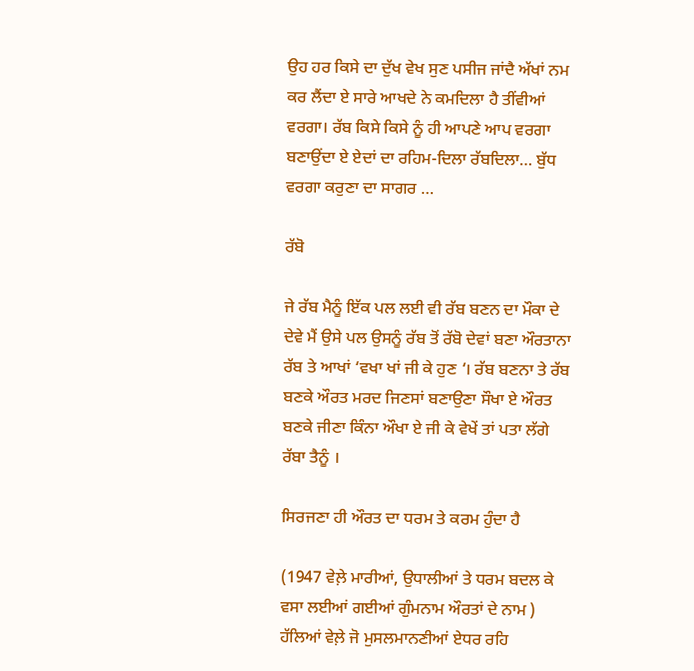ਉਹ ਹਰ ਕਿਸੇ ਦਾ ਦੁੱਖ ਵੇਖ ਸੁਣ ਪਸੀਜ ਜਾਂਦੈ ਅੱਖਾਂ ਨਮ ਕਰ ਲੈਂਦਾ ਏ ਸਾਰੇ ਆਖਦੇ ਨੇ ਕਮਦਿਲਾ ਹੈ ਤੀਂਵੀਆਂ ਵਰਗਾ। ਰੱਬ ਕਿਸੇ ਕਿਸੇ ਨੂੰ ਹੀ ਆਪਣੇ ਆਪ ਵਰਗਾ ਬਣਾਉਂਦਾ ਏ ਏਦਾਂ ਦਾ ਰਹਿਮ-ਦਿਲਾ ਰੱਬਦਿਲਾ… ਬੁੱਧ ਵਰਗਾ ਕਰੁਣਾ ਦਾ ਸਾਗਰ …

ਰੱਬੋ

ਜੇ ਰੱਬ ਮੈਨੂੰ ਇੱਕ ਪਲ ਲਈ ਵੀ ਰੱਬ ਬਣਨ ਦਾ ਮੌਕਾ ਦੇ ਦੇਵੇ ਮੈਂ ਉਸੇ ਪਲ ਉਸਨੂੰ ਰੱਬ ਤੋਂ ਰੱਬੋ ਦੇਵਾਂ ਬਣਾ ਔਰਤਾਨਾ ਰੱਬ ਤੇ ਆਖਾਂ ‘ਵਖਾ ਖਾਂ ਜੀ ਕੇ ਹੁਣ ‘। ਰੱਬ ਬਣਨਾ ਤੇ ਰੱਬ ਬਣਕੇ ਔਰਤ ਮਰਦ ਜਿਣਸਾਂ ਬਣਾਉਣਾ ਸੌਖਾ ਏ ਔਰਤ ਬਣਕੇ ਜੀਣਾ ਕਿੰਨਾ ਔਖਾ ਏ ਜੀ ਕੇ ਵੇਖੇਂ ਤਾਂ ਪਤਾ ਲੱਗੇ ਰੱਬਾ ਤੈਨੂੰ ।

ਸਿਰਜਣਾ ਹੀ ਔਰਤ ਦਾ ਧਰਮ ਤੇ ਕਰਮ ਹੁੰਦਾ ਹੈ

(1947 ਵੇਲ਼ੇ ਮਾਰੀਆਂ, ਉਧਾਲੀਆਂ ਤੇ ਧਰਮ ਬਦਲ ਕੇ ਵਸਾ ਲਈਆਂ ਗਈਆਂ ਗੁੰਮਨਾਮ ਔਰਤਾਂ ਦੇ ਨਾਮ ) ਹੱਲਿਆਂ ਵੇਲ਼ੇ ਜੋ ਮੁਸਲਮਾਨਣੀਆਂ ਏਧਰ ਰਹਿ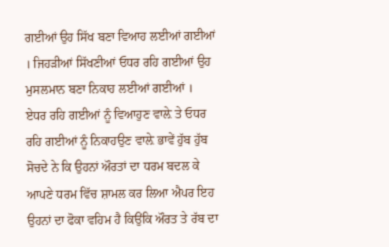ਗਈਆਂ ਉਹ ਸਿੱਖ ਬਣਾ ਵਿਆਹ ਲਈਆਂ ਗਈਆਂ । ਜਿਹੜੀਆਂ ਸਿੱਖਣੀਆਂ ਓਧਰ ਰਹਿ ਗਈਆਂ ਉਹ ਮੁਸਲਮਾਨ ਬਣਾ ਨਿਕਾਹ ਲਈਆਂ ਗਈਆਂ । ਏਧਰ ਰਹਿ ਗਈਆਂ ਨੂੰ ਵਿਆਹੁਣ ਵਾਲ਼ੇ ਤੇ ਓਧਰ ਰਹਿ ਗਈਆਂ ਨੂੰ ਨਿਕਾਹਉਣ ਵਾਲ਼ੇ ਭਾਵੇਂ ਹੁੱਬ ਹੁੱਬ ਸੋਚਦੇ ਨੇ ਕਿ ਉਹਨਾਂ ਔਰਤਾਂ ਦਾ ਧਰਮ ਬਦਲ ਕੇ ਆਪਣੇ ਧਰਮ ਵਿੱਚ ਸ਼ਾਮਲ ਕਰ ਲਿਆ ਐਪਰ ਇਹ ਉਹਨਾਂ ਦਾ ਫੋਕਾ ਵਹਿਮ ਹੈ ਕਿਉਂਕਿ ਔਰਤ ਤੇ ਰੱਬ ਦਾ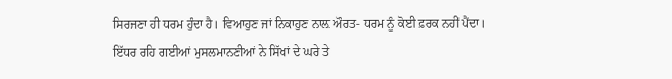ਸਿਰਜਣਾ ਹੀ ਧਰਮ ਹੁੰਦਾ ਹੈ। ਵਿਆਹੁਣ ਜਾਂ ਨਿਕਾਹੁਣ ਨਾਲ਼ ਔਰਤ- ਧਰਮ ਨੂੰ ਕੋਈ ਫ਼ਰਕ ਨਹੀਂ ਪੈਂਦਾ। ਇੱਧਰ ਰਹਿ ਗਈਆਂ ਮੁਸਲਮਾਨਣੀਆਂ ਨੇ ਸਿੱਖਾਂ ਦੇ ਘਰੇ ਤੇ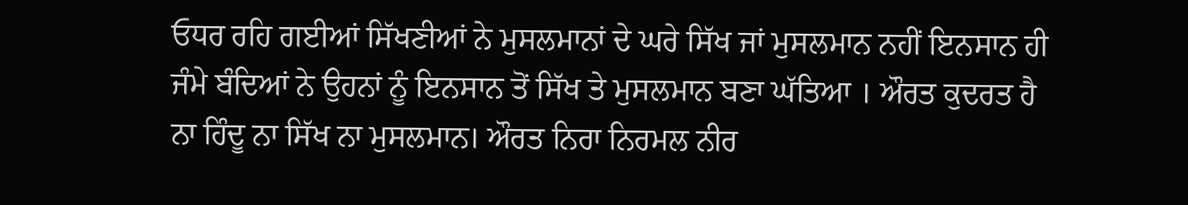ਓਧਰ ਰਹਿ ਗਈਆਂ ਸਿੱਖਣੀਆਂ ਨੇ ਮੁਸਲਮਾਨਾਂ ਦੇ ਘਰੇ ਸਿੱਖ ਜਾਂ ਮੁਸਲਮਾਨ ਨਹੀਂ ਇਨਸਾਨ ਹੀ ਜੰਮੇ ਬੰਦਿਆਂ ਨੇ ਉਹਨਾਂ ਨੂੰ ਇਨਸਾਨ ਤੋਂ ਸਿੱਖ ਤੇ ਮੁਸਲਮਾਨ ਬਣਾ ਘੱਤਿਆ । ਔਰਤ ਕੁਦਰਤ ਹੈ ਨਾ ਹਿੰਦੂ ਨਾ ਸਿੱਖ ਨਾ ਮੁਸਲਮਾਨ। ਔਰਤ ਨਿਰਾ ਨਿਰਮਲ ਨੀਰ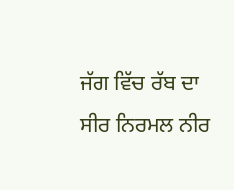ਜੱਗ ਵਿੱਚ ਰੱਬ ਦਾ ਸੀਰ ਨਿਰਮਲ ਨੀਰ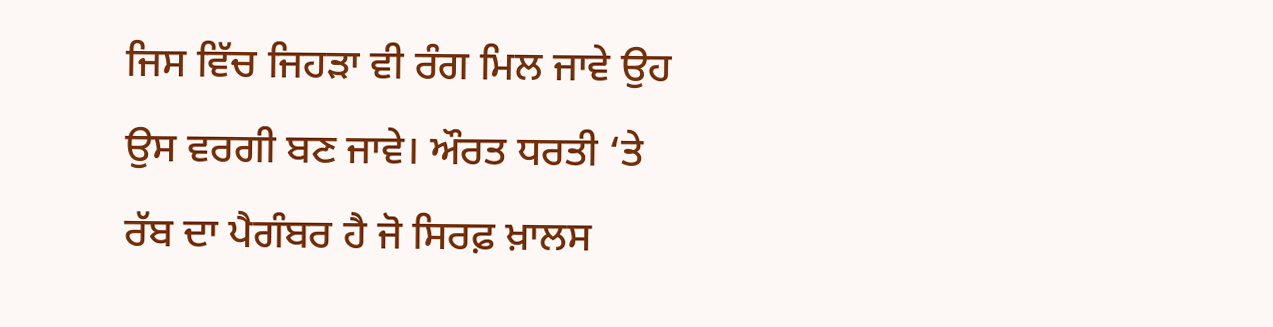ਜਿਸ ਵਿੱਚ ਜਿਹੜਾ ਵੀ ਰੰਗ ਮਿਲ ਜਾਵੇ ਉਹ ਉਸ ਵਰਗੀ ਬਣ ਜਾਵੇ। ਔਰਤ ਧਰਤੀ ‘ਤੇ ਰੱਬ ਦਾ ਪੈਗੰਬਰ ਹੈ ਜੋ ਸਿਰਫ਼ ਖ਼ਾਲਸ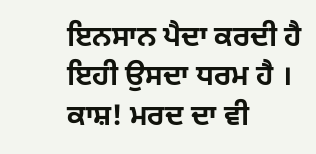ਇਨਸਾਨ ਪੈਦਾ ਕਰਦੀ ਹੈ ਇਹੀ ਉਸਦਾ ਧਰਮ ਹੈ । ਕਾਸ਼! ਮਰਦ ਦਾ ਵੀ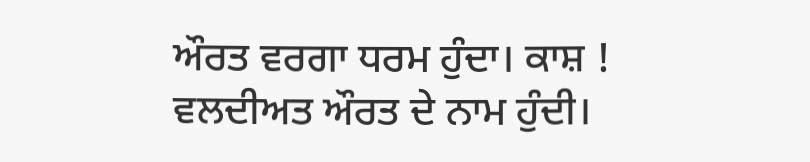ਔਰਤ ਵਰਗਾ ਧਰਮ ਹੁੰਦਾ। ਕਾਸ਼ ! ਵਲਦੀਅਤ ਔਰਤ ਦੇ ਨਾਮ ਹੁੰਦੀ।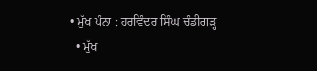• ਮੁੱਖ ਪੰਨਾ : ਹਰਵਿੰਦਰ ਸਿੰਘ ਚੰਡੀਗੜ੍ਹ
  • ਮੁੱਖ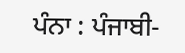ਪੰਨਾ : ਪੰਜਾਬੀ-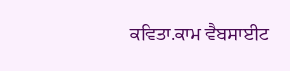ਕਵਿਤਾ.ਕਾਮ ਵੈਬਸਾਈਟ